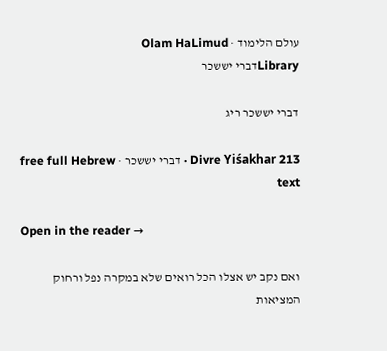עולם הלימוד · Olam HaLimud
Libraryדברי יששכר

דברי יששכר ריג

Divre Yiśakhar 213 · דברי יששכר · free full Hebrew text

Open in the reader →

ואם נקב יש אצלו הכל רואים שלא במקרה נפל ורחוק המציאות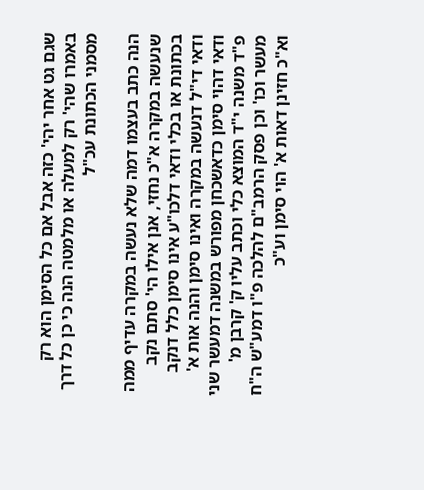שגם גט אחר יהי' כזה אבל אם כל הסימן הוא רק באמרו שהי' רק למעלה או מלמטה הנה כי כן כל דרך מסמני הכתונת עכ"ל

הנה כתב בעצמו דמה שלא נעשה במקרה עדיף ממה שנעשה במקרה א"כ נחזי, אנן אילו הי' סתם נקב בכתונת או בכלי ודאי דלכו"ע אינו סימן כלל דנקב ודאי די"ל דנעשה במקרה ואינו סימן והנה אות א' ודאי דהוי סימן כדאשכחן מפורש במשנה דמעשר שני פ"ד משנה י"ד המוצא כלי וכתב עליו ק' קרבן מ' מעשר וכו' וכן פסק הרמב"ם להלכה פ"ו דמע"ש ה"ח וא"כ חזינן דאות א' הוי סימן וע"כ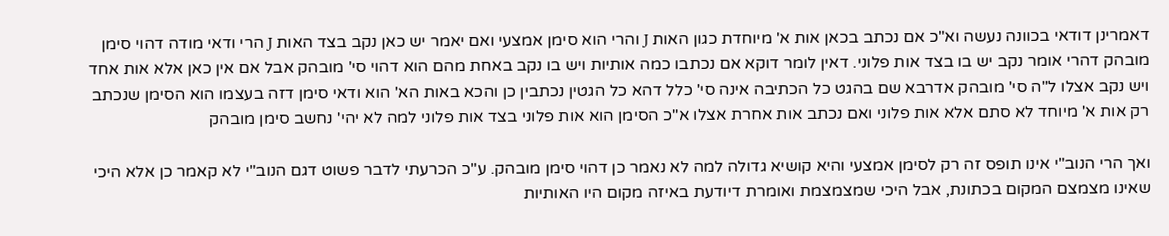דאמרינן דודאי בכוונה נעשה וא"כ אם נכתב בכאן אות א' מיוחדת כגון האות J והרי הוא סימן אמצעי ואם יאמר יש כאן נקב בצד האות J הרי ודאי מודה דהוי סימן מובהק דהרי אומר נקב יש בו בצד אות פלוני. דאין לומר דוקא אם נכתבו כמה אותיות ויש בו נקב באחת מהם הוא דהוי סי' מובהק אבל אם אין כאן אלא אות אחד ויש נקב אצלו ל"ה סי' מובהק אדרבא שם בהגט כל הכתיבה אינה סי' כלל דהא כל הגטין נכתבין כן והכא באות הא' הוא ודאי סימן דזה בעצמו הוא הסימן שנכתב רק אות א' מיוחד לא סתם אלא אות פלוני ואם נכתב אות אחרת אצלו א"כ הסימן הוא אות פלוני בצד אות פלוני למה לא יהי' נחשב סימן מובהק

ואך הרי הנוב"י אינו תופס זה רק לסימן אמצעי והיא קושיא גדולה למה לא נאמר כן דהוי סימן מובהק. ע"כ הכרעתי לדבר פשוט דגם הנוב"י לא קאמר כן אלא היכי שאינו מצמצם המקום בכתונת, אבל היכי שמצמצמת ואומרת דיודעת באיזה מקום היו האותיות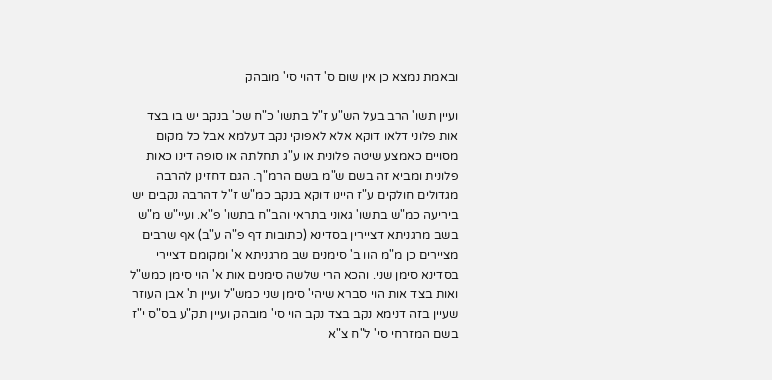ובאמת נמצא כן אין שום ס' דהוי סי' מובהק

ועיין תשו' הרב בעל הש"ע ז"ל בתשו' כ"ח שכ' בנקב יש בו בצד אות פלוני דלאו דוקא אלא לאפוקי נקב דעלמא אבל כל מקום מסויים כאמצע שיטה פלונית או ע"ג תחלתה או סופה דינו כאות פלונית ומביא זה בשם ש"מ בשם הרמ"ך. הגם דחזינן להרבה מגדולים חולקים ע"ז היינו דוקא בנקב כמ"ש ז"ל דהרבה נקבים יש ביריעה כמ"ש בתשו' גאוני בתראי והב"ח בתשו' פ"א. ועיי"ש מ"ש בשב מרגניתא דציירין בסדינא (כתובות דף פ"ה ע"ב) אף שרבים מציירים כן מ"מ הוו ב' סימנים שב מרגניתא א' ומקומם דציירי בסדינא סימן שני. והכא הרי שלשה סימנים אות א' הוי סימן כמש"ל ואות בצד אות הוי סברא שיהי' סימן שני כמש"ל ועיין ת' אבן העוזר שעיין בזה דנימא נקב בצד נקב הוי סי' מובהק ועיין תק"ע בס"ס י"ז בשם המזרחי סי' ל"ח צ"א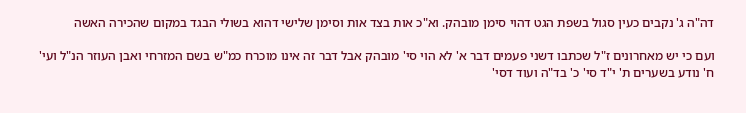דה"ה ג' נקבים כעין סגול בשפת הגט דהוי סימן מובהק. וא"כ אות בצד אות וסימן שלישי דהוא בשולי הבגד במקום שהכירה האשה

ועם כי יש מאחרונים ז"ל שכתבו דשני פעמים דבר א' לא הוי סי' מובהק אבל דבר זה אינו מוכרח כמ"ש בשם המזרחי ואבן העוזר הנ"ל ועי' ח' נודע בשערים ת' י"ד סי' כ' בד"ה ועוד דסי'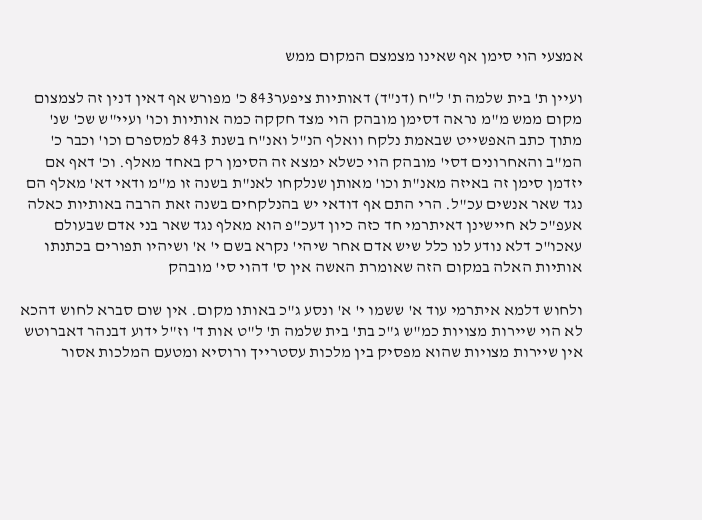אמצעי הוי סימן אף שאינו מצמצם המקום ממש

ועיין ת' בית שלמה ת' ל"ח (דנ"ד) דאותיות ציפער843 כ' מפורש אף דאין דנין זה לצמצום מקום ממש מ"מ נראה דסימן מובהק הוי מצד חקקה כמה אותיות וכו' ועיי"ש שכ' שנ' מתוך כתב האפשייט שבאמת נלקח וואלף הנ"ל ואנ"ח בשנת 843 למספרם וכו' וכבר כ' המ"ב והאחרונים דסי' מובהק הוי כשלא ימצא זה הסימן רק באחד מאלף. וכ' דאף אם יזדמן סימן זה באיזה מאנ"ת וכו' מאותן שנלקחו לאנ"ת בשנה זו מ"מ ודאי דא' מאלף הם נגד שאר אנשים עכ"ל. הרי התם אף דודאי יש בהנלקחים בשנה זאת הרבה באותיות כאלה אעפ"כ לא חיישינן דאיתרמי חד כזה כיון דעכ"פ הוא מאלף נגד שאר בני אדם שבעולם עאכו"כ דלא נודע לנו כלל שיש אדם אחר שיהי' נקרא בשם י' א' ושיהיו תפורים בכתנתו אותיות האלה במקום הזה שאומרת האשה אין ס' דהוי סי' מובהק

ולחוש דלמא איתרמי עוד א' ששמו י' א' ונסע ג"כ באותו מקום. אין שום סברא לחוש דהכא לא הוי שיירות מצויות כמ"ש ג"כ בת' בית שלמה ת' ל"ט אות ד' וז"ל ידוע דבנהר דאברוטש אין שיירות מצויות שהוא מפסיק בין מלכות עסטרייך ורוסיא ומטעם המלכות אסור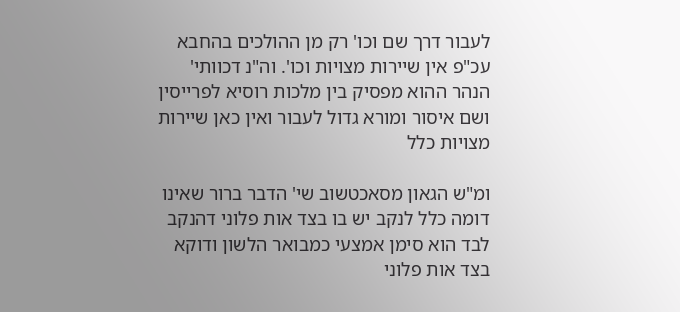לעבור דרך שם וכו' רק מן ההולכים בהחבא עכ"פ אין שיירות מצויות וכו'. וה"נ דכוותי' הנהר ההוא מפסיק בין מלכות רוסיא לפרייסין ושם איסור ומורא גדול לעבור ואין כאן שיירות מצויות כלל

ומ"ש הגאון מסאכטשוב שי' הדבר ברור שאינו דומה כלל לנקב יש בו בצד אות פלוני דהנקב לבד הוא סימן אמצעי כמבואר הלשון ודוקא בצד אות פלוני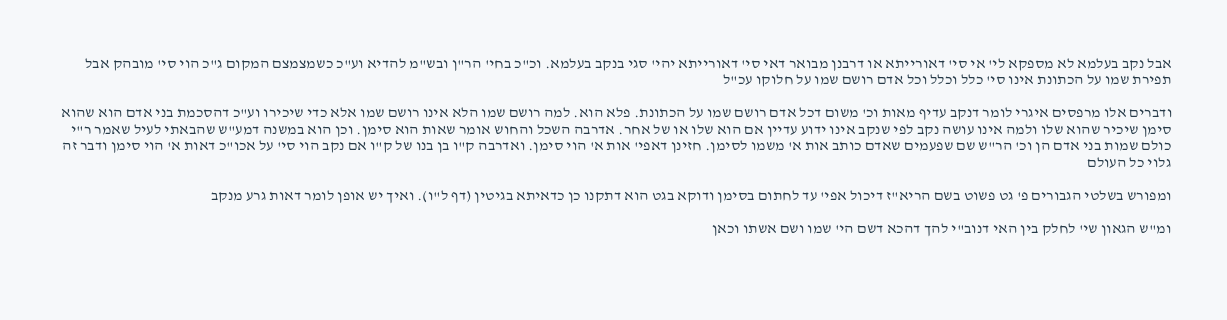אבל נקב בעלמא לא מספקא לי' אי סי' דאורייתא או דרבנן מבואר דאי סי' דאורייתא יהי' סגי בנקב בעלמא. וכ"כ בחי' הר"ן ובש"מ להדיא וע"כ כשמצמצם המקום ג"כ הוי סי' מובהק אבל תפירת שמו על הכתונת אינו סי' כלל וכלל וכל אדם רושם שמו על חלוקו עכ"ל

ודברים אלו מרפסים איגרי לומר דנקב עדיף מאות וכ' משום דכל אדם רושם שמו על הכתונת. פלא הוא. למה רושם שמו הלא אינו רושם שמו אלא כדי שיכירו וע"כ דהסכמת בני אדם הוא שהוא סימן שיכיר שהוא שלו ולמה אינו עושה נקב לפי שנקב אינו ידוע עדיין אם הוא שלו או של אחר. אדרבה השכל והחוש אומר שאות הוא סימן. וכן הוא במשנה דמע"ש שהבאתי לעיל שאמר ר"י כולם שמות בני אדם הן וכ' הר"ש שם שפעמים שאדם כותב אות א' משמו לסימן. חזינן דאפי' אות א' הוי סימן. ואדרבה ק"ו בן בנו של ק"ו אם נקב הוי סי' על אכו"כ דאות א' הוי סימן ודבר זה גלוי כל העולם

ומפורש בשלטי הגבורים פ' גט פשוט בשם הריא"ז דיכול אפי' עד לחתום בסימן ודוקא בגט הוא דתקנו כן כדאיתא בגיטין (דף ל"ו). ואיך יש אופן לומר דאות גרע מנקב

ומ"ש הגאון שי' לחלק בין האי דנוב"י להך דהכא דשם הי' שמו ושם אשתו וכאן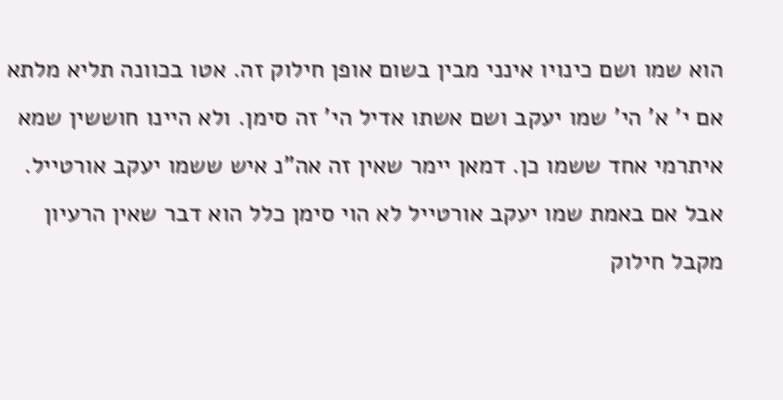הוא שמו ושם כינויו אינני מבין בשום אופן חילוק זה. אטו בכוונה תליא מלתא אם י' א' הי' שמו יעקב ושם אשתו אדיל הי' זה סימן. ולא היינו חוששין שמא איתרמי אחד ששמו כן. דמאן יימר שאין זה אה"נ איש ששמו יעקב אורטייל. אבל אם באמת שמו יעקב אורטייל לא הוי סימן כלל הוא דבר שאין הרעיון מקבל חילוק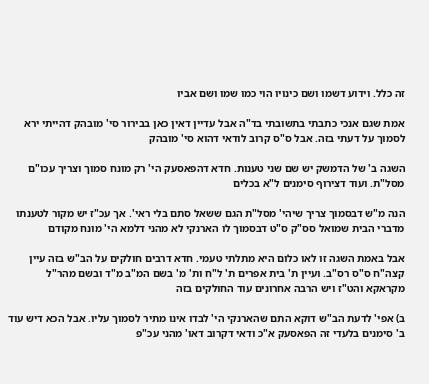זה כלל. וידוע דשמו ושם כינויו הוי כמו שמו ושם אביו

אמת שגם אנכי כתבתי בתשובתי בד"ה אבל עדיין דאין כאן בבירור סי' מובהק דהייתי ירא לסמוך על דעתי בזה. אבל ס"ס קרוב לודאי דהוא סי' מובהק

השגה ב' של הדמשק יש שם שני טענות. חדא דהפאסעק הי' רק מונח סמוך וצריך עכו"ם מסל"ת. ועוד דצירוף סימנים ל"א בכלים

הנה מ"ש דבסמוך צריך שיהי' מסל"ת הגם ששאל סתם בלי ראי'. אך עכ"ז יש מקור לטענתו מדברי הבית שמואל סס"ק ס"ט דבסמוך לו הארנקי לא מהני דלמא הי' מונח מקודם

אבל באמת השגה זו לאו כלום היא מתלתי טעמי. חדא דרבים חולקים על הב"ש בזה עיין קצה"ח ס"ס רס"ב. ועיין ת' בית אפרים ת' ל"ח ות' מ' בשם המ"ב מ"ד ובשם מהר"ל מקראקא והט"ז ויש הרבה אחרונים עוד החולקים בזה

ב) אפי' לדעת הב"ש דוקא התם שהארנקי הי' לבדו אינו מתיר לסמוך עליו. אבל הכא דיש עוד ב' סימנים בלעדי זה הפאסעק א"כ ודאי דקרוב דאו' מהני עכ"פ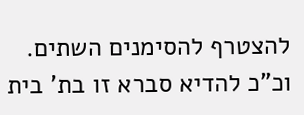להצטרף להסימנים השתים. וכ"כ להדיא סברא זו בת' בית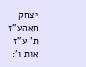יצחק חאהע"ז ת' ע"ז אות ו':